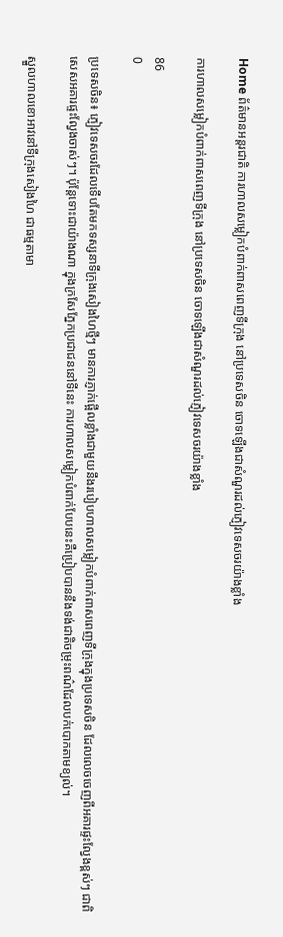Home ព័ត៌មានអន្តរជាតិ ការហាលសម្លៀកបំពាក់ពាសពេញទីក្រុង នៅប្រទេសចិន ចោទឡើងជាសំណួរដល់ភ្ញៀវទេសចរយ៉ាងខ្លាំង

ការហាលសម្លៀកបំពាក់ពាសពេញទីក្រុង នៅប្រទេសចិន ចោទឡើងជាសំណួរដល់ភ្ញៀវទេសចរយ៉ាងខ្លាំង

86
0

ប្រទេសចិន៖ ភ្ញៀវទេសចរដែលទើបតែមកទស្សនាទីក្រុងសៀងហៃថ្មីៗ មានការភ្ញាក់ផ្អើលខ្លាំងជាមួយនឹងរបៀបហាលសម្លៀកបំពាក់ពាសពេញទីក្រុងក្នុងប្រទេសចិន ដែលលេចចេញពីអគារផ្ទះល្វែងខ្ពស់ៗ ជាពិសេសអគារផ្ទះល្វែងចាស់ៗ។ ប៉ុន្តែទោះជាយ៉ាងណា ក្នុងក្រសែភ្នែកប្រជាជននៅទីនេះ ការហាលសម្លៀកបំពាក់បែបនេះគឺប្រៀបបាននឹងទង់ជាតិចម្រុះពណ៌ដែលបក់បោកតាមខ្យល់។

ស្នួលហាលខោអាវនៅទីក្រុងសៀងហៃ ជាធម្មតាមា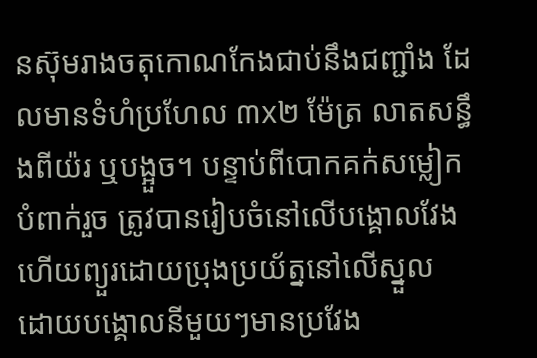នស៊ុមរាងចតុកោណកែងជាប់នឹងជញ្ជាំង ដែលមានទំហំប្រហែល ៣x២ ម៉ែត្រ លាតសន្ធឹងពីយ៉រ ឬបង្អួច។ បន្ទាប់ពីបោកគក់សម្លៀកបំពាក់រួច ត្រូវបានរៀបចំនៅលើបង្គោលវែងហើយព្យួរដោយប្រុងប្រយ័ត្ននៅលើស្នួល ដោយបង្គោលនីមួយៗមានប្រវែង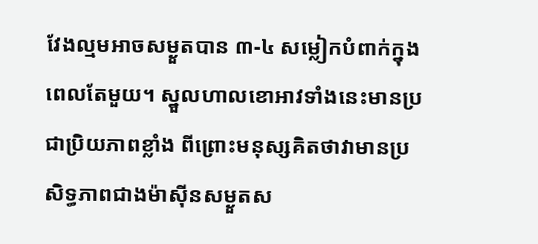វែងល្មមអាចសម្ងួតបាន ៣-៤ សម្លៀកបំពាក់ក្នុងពេលតែមួយ។ ស្នួលហាលខោអាវទាំងនេះមានប្រជាប្រិយភាពខ្លាំង ពីព្រោះមនុស្សគិតថាវាមានប្រសិទ្ធភាពជាងម៉ាស៊ីនសម្ងួតស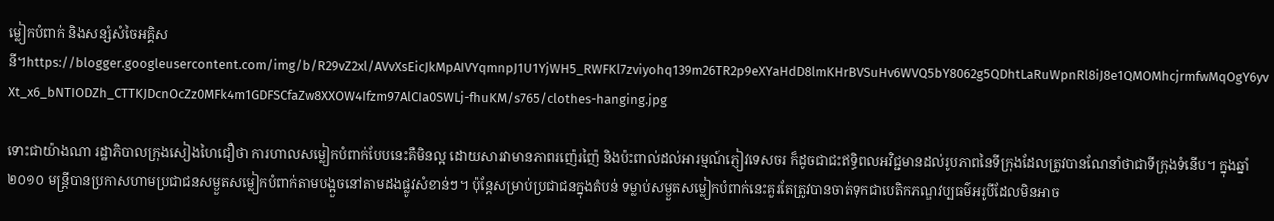ម្លៀកបំពាក់ និងសន្សំសំចៃអគ្គិសនី។https://blogger.googleusercontent.com/img/b/R29vZ2xl/AVvXsEicJkMpAIVYqmnpJ1U1YjWH5_RWFKl7zviyohq139m26TR2p9eXYaHdD8lmKHrBVSuHv6WVQ5bY8062g5QDhtLaRuWpnRl8iJ8e1QMOMhcjrmfwMqOgY6yvXt_x6_bNTIODZh_CTTKJDcnOcZz0MFk4m1GDFSCfaZw8XXOW4Ifzm97AlCIa0SWLj-fhuKM/s765/clothes-hanging.jpg

ទោះជាយ៉ាងណា រដ្ឋាភិបាលក្រុងសៀងហៃជឿថា ការហាលសម្លៀកបំពាក់បែបនេះគឺមិនល្អ ដោយសារវាមានភាពរញ៉េរញ៉ៃ និងប៉ះពាល់ដល់អារម្មណ៍ភ្ញៀវទេសចរ ក៏ដូចជាជះឥទ្ធិពលអវិជ្ជមានដល់រូបភាពនៃទីក្រុងដែលត្រូវបានណែនាំថាជាទីក្រុងទំនើប។ ក្នុងឆ្នាំ ២០១០ មន្ត្រីបានប្រកាសហាមប្រជាជនសម្ងួតសម្លៀកបំពាក់តាមបង្អួចនៅតាមដងផ្លូវសំខាន់ៗ។ ប៉ុន្តែសម្រាប់ប្រជាជនក្នុងតំបន់ ទម្លាប់សម្ងួតសម្លៀកបំពាក់នេះគួរតែត្រូវបានចាត់ទុកជាបេតិកភណ្ឌវប្បធម៌អរូបីដែលមិនអាច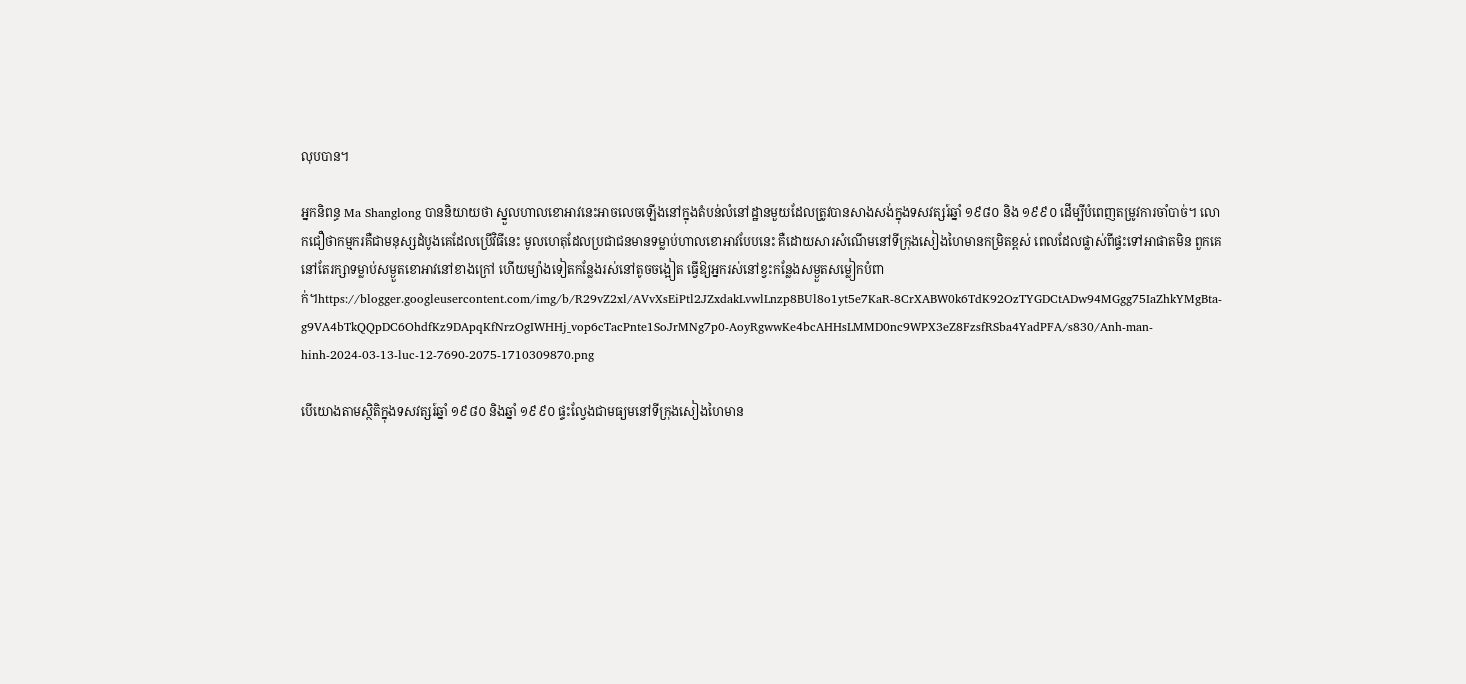លុបបាន។

អ្នកនិពន្ធ Ma Shanglong បាននិយាយថា ស្នួលហាលខោអាវនេះអាចលេចឡើងនៅក្នុងតំបន់លំនៅដ្ឋានមួយដែលត្រូវបានសាងសង់ក្នុងទសវត្សរ៍ឆ្នាំ ១៩៨០ និង ១៩៩០ ដើម្បីបំពេញតម្រូវការចាំបាច់។ លោកជឿថាកម្មករគឺជាមនុស្សដំបូងគេដែលប្រើវិធីនេះ មូលហេតុដែលប្រជាជនមានទម្លាប់ហាលខោអាវបែបនេះ គឺដោយសារសំណើមនៅទីក្រុងសៀងហៃមានកម្រិតខ្ពស់ ពេលដែលផ្លាស់ពីផ្ទះទៅអាផាតមិន ពួកគេនៅតែរក្សាទម្លាប់សម្ងួតខោអាវនៅខាងក្រៅ ហើយម្យ៉ាងទៀតកន្លែងរស់នៅតូចចង្អៀត ធ្វើឱ្យអ្នករស់នៅខ្វះកន្លែងសម្ងួតសម្លៀកបំពាក់។https://blogger.googleusercontent.com/img/b/R29vZ2xl/AVvXsEiPtl2JZxdakLvwlLnzp8BUl8o1yt5e7KaR-8CrXABW0k6TdK92OzTYGDCtADw94MGgg75IaZhkYMgBta-g9VA4bTkQQpDC6OhdfKz9DApqKfNrzOgIWHHj_vop6cTacPnte1SoJrMNg7p0-AoyRgwwKe4bcAHHsLMMD0nc9WPX3eZ8FzsfRSba4YadPFA/s830/Anh-man-hinh-2024-03-13-luc-12-7690-2075-1710309870.png

បើយោងតាមស្ថិតិក្នុងទសវត្សរ៍ឆ្នាំ ១៩៨០ និងឆ្នាំ ១៩៩០ ផ្ទះល្វែងជាមធ្យមនៅទីក្រុងសៀងហៃមាន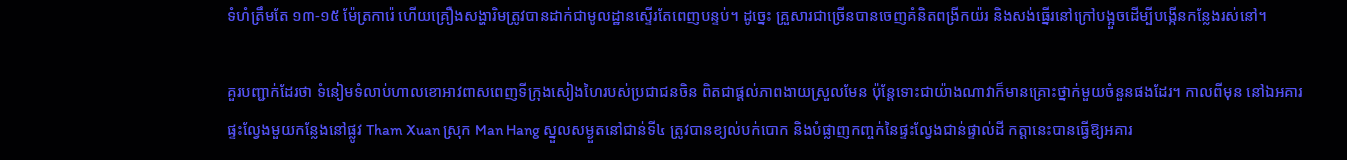ទំហំត្រឹមតែ ១៣-១៥ ម៉ែត្រការ៉េ ហើយគ្រឿងសង្ហារិមត្រូវបានដាក់ជាមូលដ្ឋានស្ទើរតែពេញបន្ទប់។ ដូច្នេះ គ្រួសារជាច្រើនបានចេញគំនិតពង្រីកយ៉រ និងសង់ធ្នើរនៅក្រៅបង្អួចដើម្បីបង្កើនកន្លែងរស់នៅ។

គួរបញ្ជាក់ដែរថា ទំនៀមទំលាប់ហាលខោអាវពាសពេញទីក្រុងសៀងហៃរបស់ប្រជាជនចិន ពិតជាផ្តល់ភាពងាយស្រួលមែន ប៉ុន្តែទោះជាយ៉ាងណាវាក៏មានគ្រោះថ្នាក់មួយចំនួនផងដែរ។ កាលពីមុន នៅឯអគារផ្ទះល្វែងមួយកន្លែងនៅផ្លូវ Tham Xuan ស្រុក Man Hang ស្នួលសម្ងួតនៅជាន់ទី៤ ត្រូវបានខ្យល់បក់បោក និងបំផ្លាញកញ្ចក់នៃផ្ទះល្វែងជាន់ផ្ទាល់ដី កត្តានេះបានធ្វើឱ្យអគារ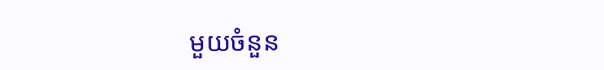មួយចំនួន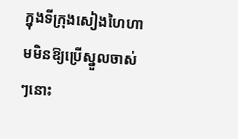ក្នុងទីក្រុងសៀងហៃហាមមិនឱ្យប្រើស្នួលចាស់ៗនោះ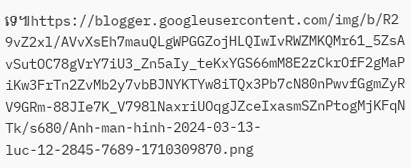ទេ៕https://blogger.googleusercontent.com/img/b/R29vZ2xl/AVvXsEh7mauQLgWPGGZojHLQIwIvRWZMKQMr61_5ZsAvSutOC78gVrY7iU3_Zn5aIy_teKxYGS66mM8E2zCkrOfF2gMaPiKw3FrTn2ZvMb2y7vbBJNYKTYw8iTQx3Pb7cN80nPwvfGgmZyRV9GRm-88JIe7K_V798lNaxriUOqgJZceIxasmSZnPtogMjKFqNTk/s680/Anh-man-hinh-2024-03-13-luc-12-2845-7689-1710309870.png